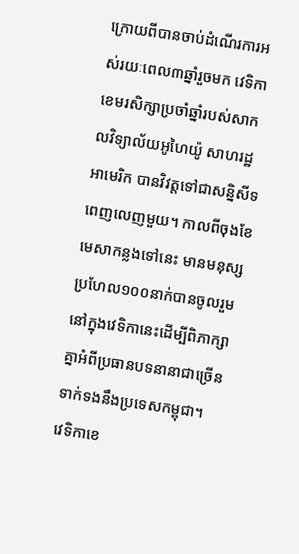ក្រោយពីបានចាប់ដំណើរការអស់រយៈពេល៣ឆ្នាំរួចមក វេទិកាខេមរសិក្សាប្រចាំឆ្នាំរបស់សាកលវិទ្យាល័យអូហៃយ៉ូ សាហរដ្ឋអាមេរិក បានវិវត្តទៅជាសន្និសីទពេញលេញមួយ។ កាលពីចុងខែមេសាកន្លងទៅនេះ មានមនុស្សប្រហែល១០០នាក់បានចូលរួមនៅក្នុងវេទិកានេះដើម្បីពិភាក្សាគ្នាអំពីប្រធានបទនានាជាច្រើនទាក់ទងនឹងប្រទេសកម្ពុជា។
វេទិកាខេ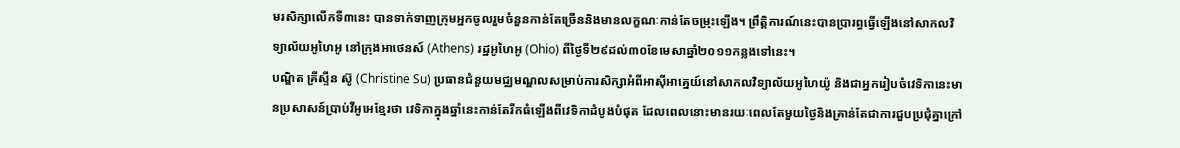មរសិក្សាលើកទី៣នេះ បានទាក់ទាញក្រុមអ្នកចូលរួមចំនួនកាន់តែច្រើននិងមានលក្ខណៈកាន់តែចម្រុះឡើង។ ព្រឹត្តិការណ៍នេះបានប្រារព្ធធ្វើឡើងនៅសាកលវិទ្យាល័យអូហៃអូ នៅក្រុងអាថេនស៍ (Athens) រដ្ឋអូហៃអូ (Ohio) ពីថ្ងៃទី២៩ដល់៣០ខែមេសាឆ្នាំ២០១១កន្លងទៅនេះ។
បណ្ឌិត គ្រីស្ទីន ស៊ូ (Christine Su) ប្រធានជំនួយមជ្ឈមណ្ឌលសម្រាប់ការសិក្សាអំពីអាស៊ីអាគ្នេយ៍នៅសាកលវិទ្យាល័យអូហៃយ៉ូ និងជាអ្នករៀបចំវេទិកានេះមានប្រសាសន៍ប្រាប់វីអូអេខ្មែរថា វេទិកាក្នុងឆ្នាំនេះកាន់តែរីកធំឡើងពីវេទិកាដំបូងបំផុត ដែលពេលនោះមានរយៈពេលតែមួយថ្ងៃនិងគ្រាន់តែជាការជួបប្រជុំគ្នាក្រៅ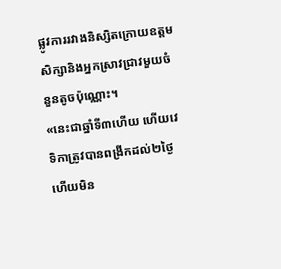ផ្លូវការរវាងនិស្សិតក្រោយឧត្តមសិក្សានិងអ្នកស្រាវជ្រាវមួយចំនួនតូចប៉ុណ្ណោះ។
«នេះជាឆ្នាំទី៣ហើយ ហើយវេទិកាត្រូវបានពង្រីកដល់២ថ្ងៃ ហើយមិន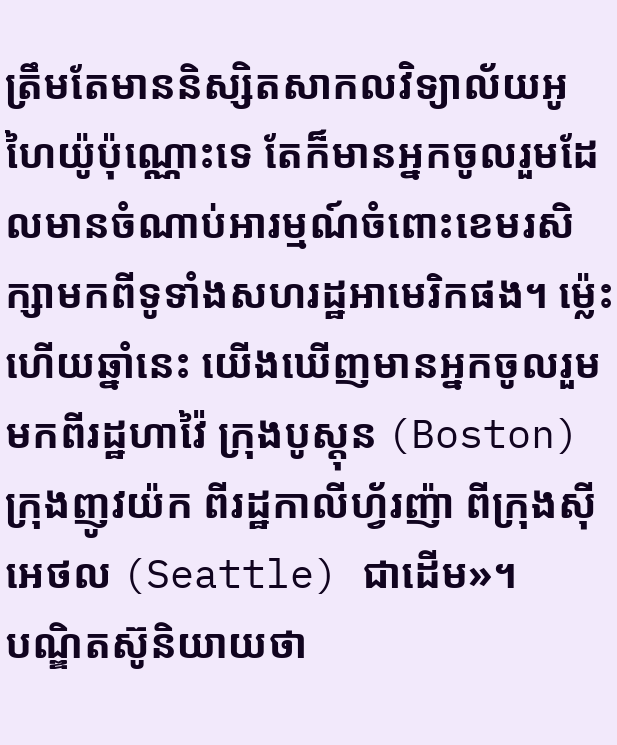ត្រឹមតែមាននិស្សិតសាកលវិទ្យាល័យអូហៃយ៉ូប៉ុណ្ណោះទេ តែក៏មានអ្នកចូលរួមដែលមានចំណាប់អារម្មណ៍ចំពោះខេមរសិក្សាមកពីទូទាំងសហរដ្ឋអាមេរិកផង។ ម៉្លេះហើយឆ្នាំនេះ យើងឃើញមានអ្នកចូលរួមមកពីរដ្ឋហាវ៉ៃ ក្រុងបូស្តុន (Boston) ក្រុងញូវយ៉ក ពីរដ្ឋកាលីហ្វ័រញ៉ា ពីក្រុងស៊ីអេថល (Seattle) ជាដើម»។
បណ្ឌិតស៊ូនិយាយថា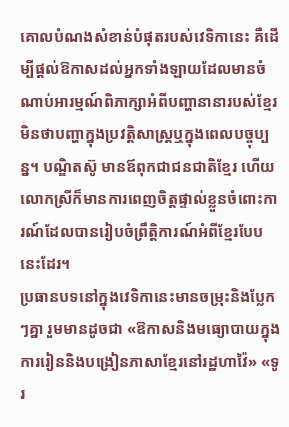គោលបំណងសំខាន់បំផុតរបស់វេទិកានេះ គឺដើម្បីផ្តល់ឱកាសដល់អ្នកទាំងឡាយដែលមានចំណាប់អារម្មណ៍ពិភាក្សាអំពីបញ្ហានានារបស់ខ្មែរ មិនថាបញ្ហាក្នុងប្រវត្តិសាស្ត្រឬក្នុងពេលបច្ចុប្បន្ន។ បណ្ឌិតស៊ូ មានឪពុកជាជនជាតិខ្មែរ ហើយលោកស្រីក៏មានការពេញចិត្តផ្ទាល់ខ្លួនចំពោះការណ៍ដែលបានរៀបចំព្រឹត្តិការណ៍អំពីខ្មែរបែបនេះដែរ។
ប្រធានបទនៅក្នុងវេទិកានេះមានចម្រុះនិងប្លែកៗគ្នា រួមមានដូចជា «ឱកាសនិងមធ្យោបាយក្នុងការរៀននិងបង្រៀនភាសាខ្មែរនៅរដ្ឋហាវ៉ៃ» «ទូរ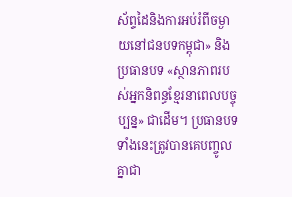ស័ព្ទដៃនិងការអប់រំពីចម្ងាយនៅជនបទកម្ពុជា» និងប្រធានបទ «ស្ថានភាពរបស់អ្នកនិពន្ធខ្មែរនាពេលបច្ចុប្បន្ន» ជាដើម។ ប្រធានបទទាំងនេះត្រូវបានគេបញ្ចូលគ្នាជា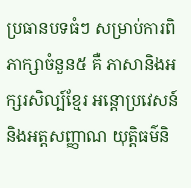ប្រធានបទធំៗ សម្រាប់ការពិភាក្សាចំនួន៥ គឺ ភាសានិងអក្សរសិល្ប៍ខ្មែរ អន្តោប្រវេសន៍និងអត្តសញ្ញាណ យុត្តិធម៌និ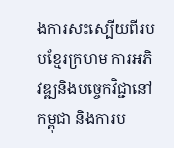ងការសះស្បើយពីរបបខ្មែរក្រហម ការអភិវឌ្ឍនិងបច្ចេកវិជ្ជានៅកម្ពុជា និងការប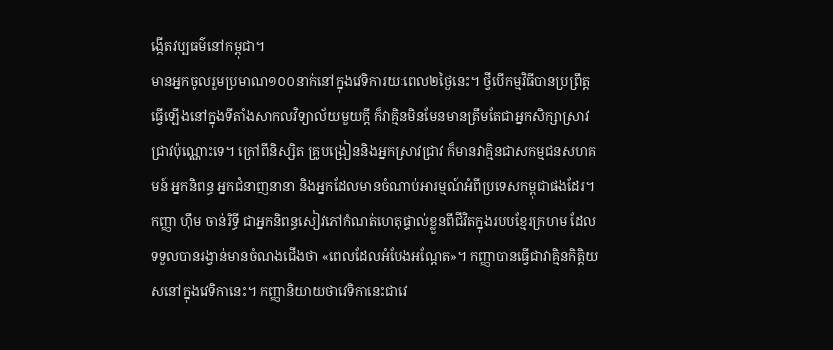ង្កើតវប្បធម៌នៅកម្ពុជា។
មានអ្នកចូលរួមប្រមាណ១០០នាក់នៅក្នុងវេទិការយៈពេល២ថ្ងៃនេះ។ ថ្វីបើកម្មវិធីបានប្រព្រឹត្តធ្វើឡើងនៅក្នុងទីតាំងសាកលវិទ្យាល័យមួយក្តី ក៏វាគ្មិនមិនមែនមានត្រឹមតែជាអ្នកសិក្សាស្រាវជ្រាវប៉ុណ្ណោះទេ។ ក្រៅពីនិស្សិត គ្រូបង្រៀននិងអ្នកស្រាវជ្រាវ ក៏មានវាគ្មិនជាសកម្មជនសហគមន៍ អ្នកនិពន្ធ អ្នកជំនាញនានា និងអ្នកដែលមានចំណាប់អារម្មណ៍អំពីប្រទេសកម្ពុជាផងដែរ។
កញ្ញា ហ៊ឹម ចាន់រិទ្ធី ជាអ្នកនិពន្ធសៀវភៅកំណត់ហេតុផ្ទាល់ខ្លួនពីជីវិតក្នុងរបបខ្មែរក្រហម ដែលទទួលបានរង្វាន់មានចំណងជើងថា «ពេលដែលអំបែងអណ្តែត»។ កញ្ញាបានធ្វើជាវាគ្មិនកិត្តិយសនៅក្នុងវេទិកានេះ។ កញ្ញានិយាយថាវេទិកានេះជាវេ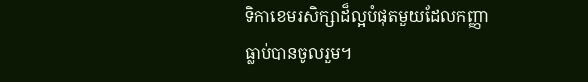ទិកាខេមរសិក្សាដ៏ល្អបំផុតមួយដែលកញ្ញាធ្លាប់បានចូលរួម។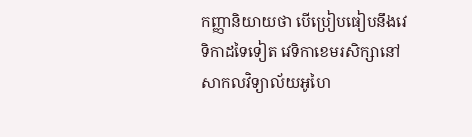កញ្ញានិយាយថា បើប្រៀបធៀបនឹងវេទិកាដទៃទៀត វេទិកាខេមរសិក្សានៅសាកលវិទ្យាល័យអូហៃ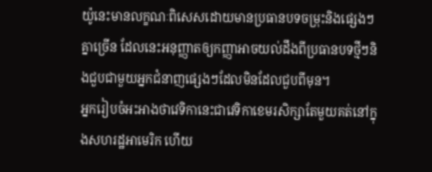យ៉ូនេះមានលក្ខណៈពិសេសដោយមានប្រធានបទចម្រុះនិងផ្សេងៗគ្នាច្រើន ដែលនេះអនុញ្ញាតឲ្យកញ្ញាអាចយល់ដឹងពីប្រធានបទថ្មីៗនិងជួបជាមួយអ្នកជំនាញផ្សេងៗដែលមិនដែលជួបពីមុន។
អ្នករៀបចំអះអាងថាវេទិកានេះជាវេទិកាខេមរសិក្សាតែមួយគត់នៅក្នុងសហរដ្ឋអាមេរិក ហើយ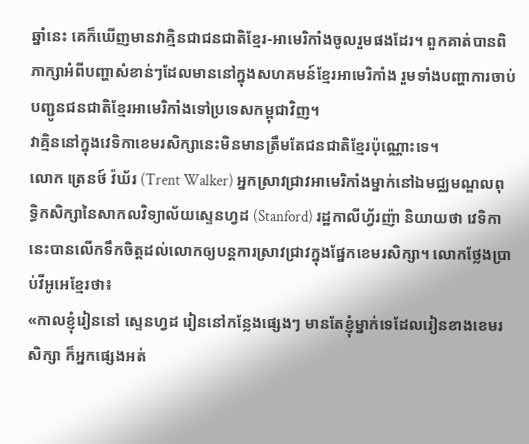ឆ្នាំនេះ គេក៏ឃើញមានវាគ្មិនជាជនជាតិខ្មែរ-អាមេរិកាំងចូលរួមផងដែរ។ ពួកគាត់បានពិភាក្សាអំពីបញ្ហាសំខាន់ៗដែលមាននៅក្នុងសហគមន៍ខ្មែរអាមេរិកាំង រួមទាំងបញ្ហាការចាប់បញ្ជូនជនជាតិខ្មែរអាមេរិកាំងទៅប្រទេសកម្ពុជាវិញ។
វាគ្មិននៅក្នុងវេទិកាខេមរសិក្សានេះមិនមានត្រឹមតែជនជាតិខ្មែរប៉ុណ្ណោះទេ។
លោក ត្រេនថ៍ វ៉ឃ័រ (Trent Walker) អ្នកស្រាវជ្រាវអាមេរិកាំងម្នាក់នៅឯមជ្ឈមណ្ឌលពុទ្ធិកសិក្សានៃសាកលវិទ្យាល័យស្ទេនហ្វដ (Stanford) រដ្ឋកាលីហ្វ័រញ៉ា និយាយថា វេទិកានេះបានលើកទឹកចិត្តដល់លោកឲ្យបន្តការស្រាវជ្រាវក្នុងផ្នែកខេមរសិក្សា។ លោកថ្លែងប្រាប់វីអូអេខ្មែរថា៖
«កាលខ្ញុំរៀននៅ ស្ទេនហ្វដ រៀននៅកន្លែងផ្សេងៗ មានតែខ្ញុំម្នាក់ទេដែលរៀនខាងខេមរសិក្សា ក៏អ្នកផ្សេងអត់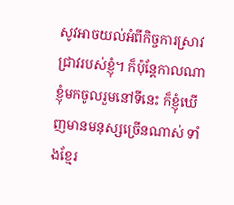សូវអាចយល់អំពីកិច្ចការស្រាវជ្រាវរបស់ខ្ញុំ។ ក៏ប៉ុន្តែកាលណាខ្ញុំមកចូលរួមនៅទីនេះ ក៏ខ្ញុំឃើញមានមនុស្សច្រើនណាស់ ទាំងខ្មែរ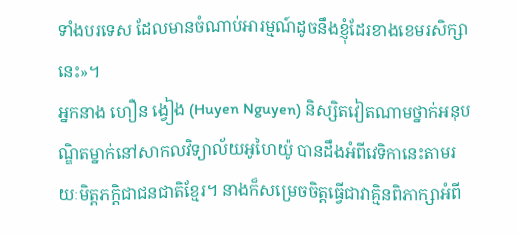ទាំងបរទេស ដែលមានចំណាប់អារម្មណ៍ដូចនឹងខ្ញុំដែរខាងខេមរសិក្សានេះ»។
អ្នកនាង ហឿន ង្វៀង (Huyen Nguyen) និស្សិតវៀតណាមថ្នាក់អនុបណ្ឌិតម្នាក់នៅសាកលវិទ្យាល័យអូហៃយ៉ូ បានដឹងអំពីវេទិកានេះតាមរយៈមិត្តភក្តិជាជនជាតិខ្មែរ។ នាងក៏សម្រេចចិត្តធ្វើជាវាគ្មិនពិភាក្សាអំពី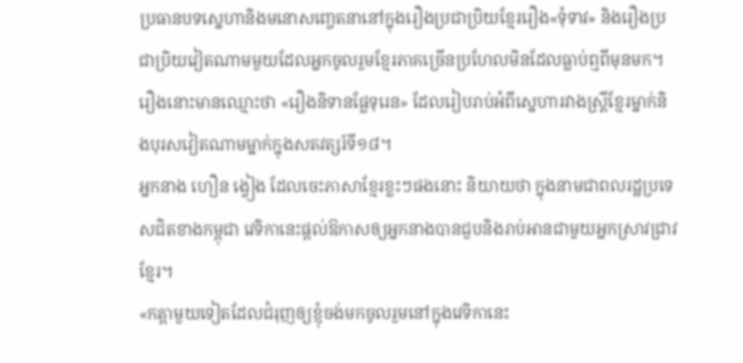ប្រធានបទស្នេហានិងមនោសញ្ចេតនានៅក្នុងរឿងប្រជាប្រិយខ្មែររឿង«ទុំទាវ» និងរឿងប្រជាប្រិយវៀតណាមមួយដែលអ្នកចូលរួមខ្មែរភាគច្រើនប្រហែលមិនដែលធ្លាប់ឮពីមុនមក។ រឿងនោះមានឈ្មោះថា «រឿងនិទានផ្លែទុរេន» ដែលរៀបរាប់អំពីស្នេហារវាងស្រ្តីខ្មែរម្នាក់និងបុរសវៀតណាមម្នាក់ក្នុងសតវត្សរ៍ទី១៨។
អ្នកនាង ហឿន ង្វៀង ដែលចេះភាសាខ្មែរខ្លះៗផងនោះ និយាយថា ក្នុងនាមជាពលរដ្ឋប្រទេសជិតខាងកម្ពុជា វេទិកានេះផ្តល់ឱកាសឲ្យអ្នកនាងបានជួបនិងរាប់អានជាមួយអ្នកស្រាវជ្រាវខ្មែរ។
«កត្តាមួយទៀតដែលជំរុញឲ្យខ្ញុំចង់មកចូលរួមនៅក្នុងវេទិកានេះ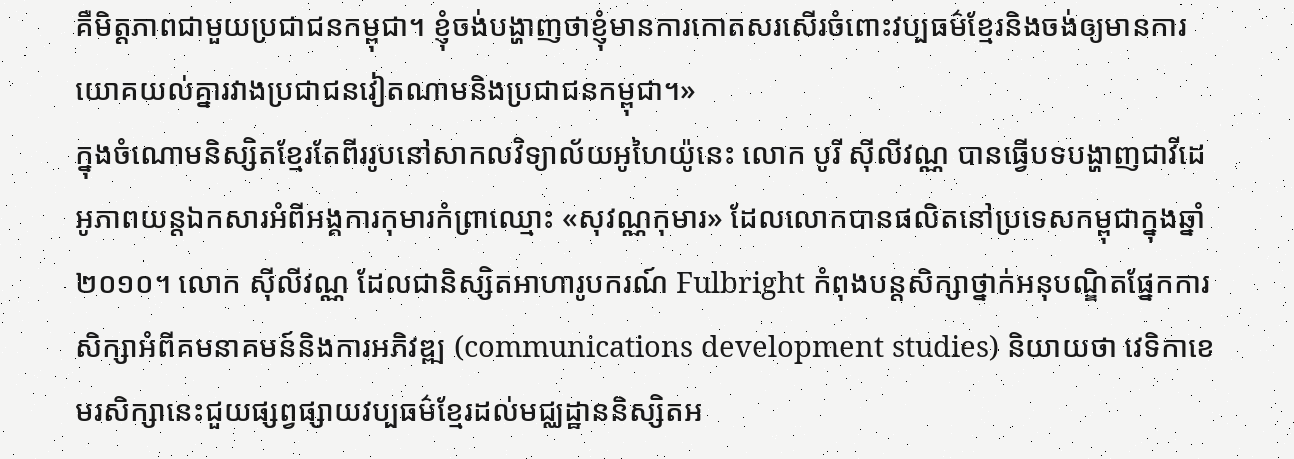គឺមិត្តភាពជាមួយប្រជាជនកម្ពុជា។ ខ្ញុំចង់បង្ហាញថាខ្ញុំមានការកោតសរសើរចំពោះវប្បធម៌ខ្មែរនិងចង់ឲ្យមានការយោគយល់គ្នារវាងប្រជាជនវៀតណាមនិងប្រជាជនកម្ពុជា។»
ក្នុងចំណោមនិស្សិតខ្មែរតែពីររូបនៅសាកលវិទ្យាល័យអូហៃយ៉ូនេះ លោក បូរី ស៊ីលីវណ្ណ បានធ្វើបទបង្ហាញជាវីដេអូភាពយន្តឯកសារអំពីអង្គការកុមារកំព្រាឈ្មោះ «សុវណ្ណកុមារ» ដែលលោកបានផលិតនៅប្រទេសកម្ពុជាក្នុងឆ្នាំ២០១០។ លោក ស៊ីលីវណ្ណ ដែលជានិស្សិតអាហារូបករណ៍ Fulbright កំពុងបន្តសិក្សាថ្នាក់អនុបណ្ឌិតផ្នែកការសិក្សាអំពីគមនាគមន៍និងការអភិវឌ្ឍ (communications development studies) និយាយថា វេទិកាខេមរសិក្សានេះជួយផ្សព្វផ្សាយវប្បធម៌ខ្មែរដល់មជ្ឈដ្ឋាននិស្សិតអ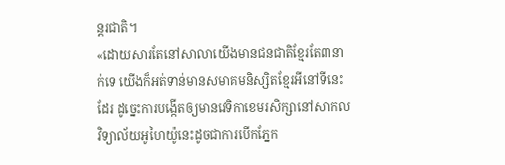ន្តរជាតិ។
«ដោយសារតែនៅសាលាយើងមានជនជាតិខ្មែរតែ៣នាក់ទេ យើងក៏អត់ទាន់មានសមាគមនិស្សិតខ្មែរអីនៅទីនេះដែរ ដូច្នេះការបង្កើតឲ្យមានវេទិកាខេមរសិក្សានៅសាកលវិទ្យាល័យអូហៃយ៉ូនេះដូចជាការបើកភ្នែក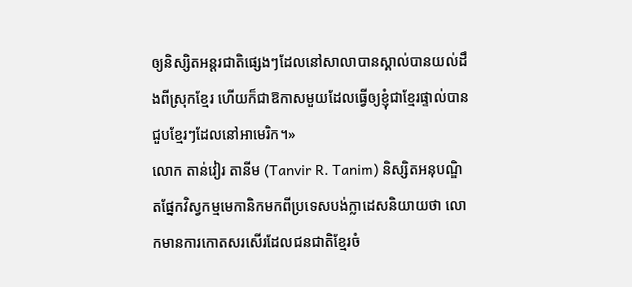ឲ្យនិស្សិតអន្តរជាតិផ្សេងៗដែលនៅសាលាបានស្គាល់បានយល់ដឹងពីស្រុកខ្មែរ ហើយក៏ជាឱកាសមួយដែលធ្វើឲ្យខ្ញុំជាខ្មែរផ្ទាល់បានជួបខ្មែរៗដែលនៅអាមេរិក។»
លោក តាន់វៀរ តានីម (Tanvir R. Tanim) និស្សិតអនុបណ្ឌិតផ្នែកវិស្វកម្មមេកានិកមកពីប្រទេសបង់ក្លាដេសនិយាយថា លោកមានការកោតសរសើរដែលជនជាតិខ្មែរចំ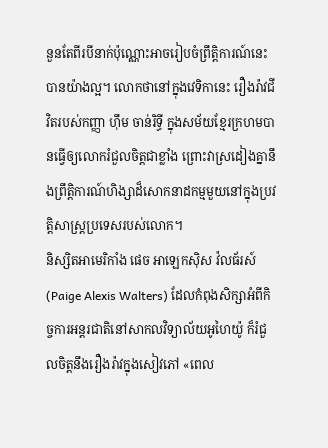នួនតែពីរបីនាក់ប៉ុណ្ណោះអាចរៀបចំព្រឹត្តិការណ៍នេះបានយ៉ាងល្អ។ លោកថានៅក្នុងវេទិកានេះ រឿងរ៉ាវជីវិតរបស់កញ្ញា ហ៊ឹម ចាន់រិទ្ធី ក្នុងសម័យខ្មែរក្រហមបានធ្វើឲ្យលោករំជួលចិត្តជាខ្លាំង ព្រោះវាស្រដៀងគ្នានឹងព្រឹត្តិការណ៍ហិង្សាដ៏សោកនាដកម្មមួយនៅក្នុងប្រវត្តិសាស្ត្រប្រទេសរបស់លោក។
និស្សិតអាមេរិកាំង ផេច អាឡេកស៊ិស វ៉លធ័រស៍ (Paige Alexis Walters) ដែលកំពុងសិក្សាអំពីកិច្ចការអន្តរជាតិនៅសាកលវិទ្យាល័យអូហៃយ៉ូ ក៏រំជួលចិត្តនឹងរឿងរ៉ាវក្នុងសៀវភៅ «ពេល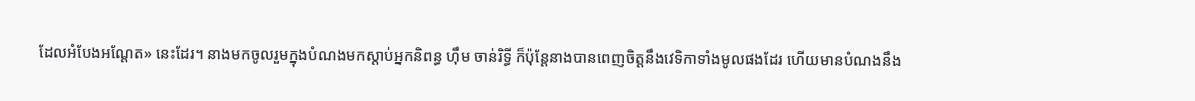ដែលអំបែងអណ្តែត» នេះដែរ។ នាងមកចូលរួមក្នុងបំណងមកស្តាប់អ្នកនិពន្ធ ហ៊ឹម ចាន់រិទ្ធី ក៏ប៉ុន្តែនាងបានពេញចិត្តនឹងវេទិកាទាំងមូលផងដែរ ហើយមានបំណងនឹង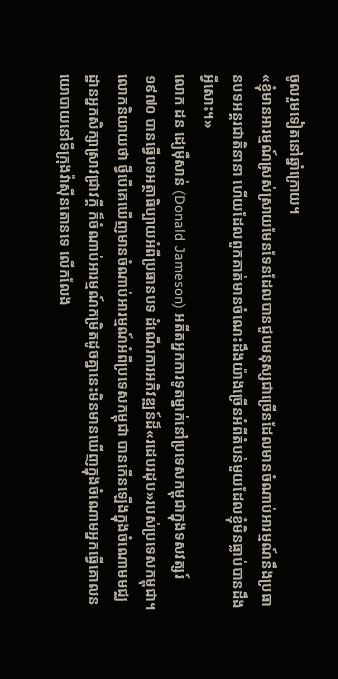ចូលរួមទៀតនៅឆ្នាំក្រោយ។
«ខ្ញុំមានអារម្មណ៍ស្រស់ស្រាយមែនទែនដែលបានជួបមនុស្សជាច្រើនដែលមានចំណាប់អារម្មណ៍នឹងប្រធានបទអន្តរជាតិនានា ហើយដែលពួកគាត់មានចំណេះដឹងយ៉ាងច្រើនអំពីតំបន់មួយដែលខ្ញុំមិនធ្លាប់បានដឹងអ្វីសោះ។»
លោក ដន ដ្យេម៉ឺសាន់ (Donald Jameson) អតីតអ្នកការទូតម្នាក់នៅប្រទេសកម្ពុជាក្នុងទសវត្សរ៍១៩៧០ បានធ្វើបទអត្ថាធិប្បាយអំពីប្រធានបទ ដំណើរការអភិវឌ្ឍន៍ដ៏«រដេបរដុប»របស់ប្រទេសកម្ពុជា។ លោកនិយាយថា ថ្វីបើគេឃើញមានចំណាប់អារម្មណ៍អំពីប្រទេសកម្ពុជា បានកើនឡើងក្នុងចំណោមមជ្ឈដ្ឋានអ្នកសិក្សាស្រាវជ្រាវក្តី ក៏ចំណាប់អារម្មណ៍កម្រិតដូចគ្នានេះមិនមានឃើញក្នុងចំណោមអ្នកធ្វើគោលនយោបាយនៅទីក្រុងវ៉ាស៊ីនតោនទេ លើកលែង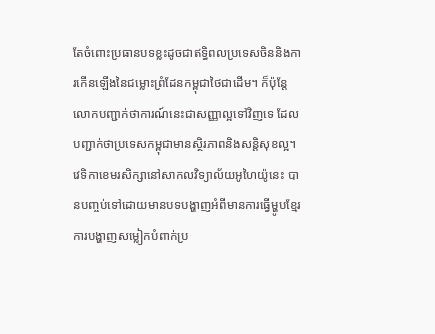តែចំពោះប្រធានបទខ្លះដូចជាឥទ្ធិពលប្រទេសចិននិងការកើនឡើងនៃជម្លោះព្រំដែនកម្ពុជាថៃជាដើម។ ក៏ប៉ុន្តែលោកបញ្ជាក់ថាការណ៍នេះជាសញ្ញាល្អទៅវិញទេ ដែលបញ្ជាក់ថាប្រទេសកម្ពុជាមានស្ថិរភាពនិងសន្តិសុខល្អ។
វេទិកាខេមរសិក្សានៅសាកលវិទ្យាល័យអូហៃយ៉ូនេះ បានបញ្ចប់ទៅដោយមានបទបង្ហាញអំពីមានការធ្វើម្ហូបខ្មែរ ការបង្ហាញសម្លៀកបំពាក់ប្រ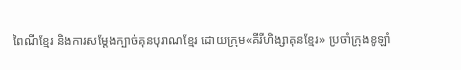ពៃណីខ្មែរ និងការសម្តែងក្បាច់គុនបុរាណខ្មែរ ដោយក្រុម«គីរីហិង្សាគុនខ្មែរ» ប្រចាំក្រុងខូឡាំ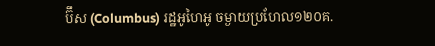ប៊ឹស (Columbus) រដ្ឋអូហៃអូ ចម្ងាយប្រហែល១២០គ.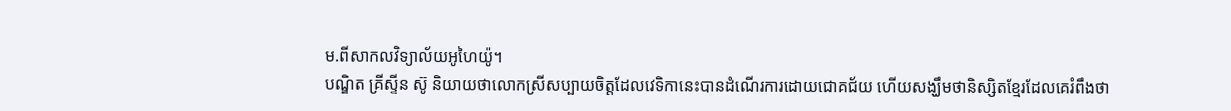ម.ពីសាកលវិទ្យាល័យអូហៃយ៉ូ។
បណ្ឌិត គ្រីស្ទីន ស៊ូ និយាយថាលោកស្រីសប្បាយចិត្តដែលវេទិកានេះបានដំណើរការដោយជោគជ័យ ហើយសង្ឃឹមថានិស្សិតខ្មែរដែលគេរំពឹងថា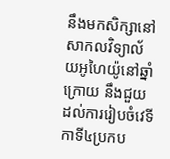នឹងមកសិក្សានៅសាកលវិទ្យាល័យអូហៃយ៉ូនៅឆ្នាំក្រោយ នឹងជួយដល់ការរៀបចំវេទីកាទី៤ប្រកប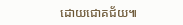ដោយជោគជ័យ៕